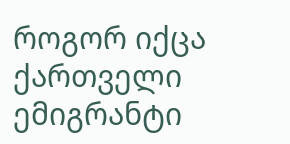როგორ იქცა ქართველი ემიგრანტი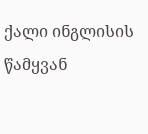ქალი ინგლისის წამყვან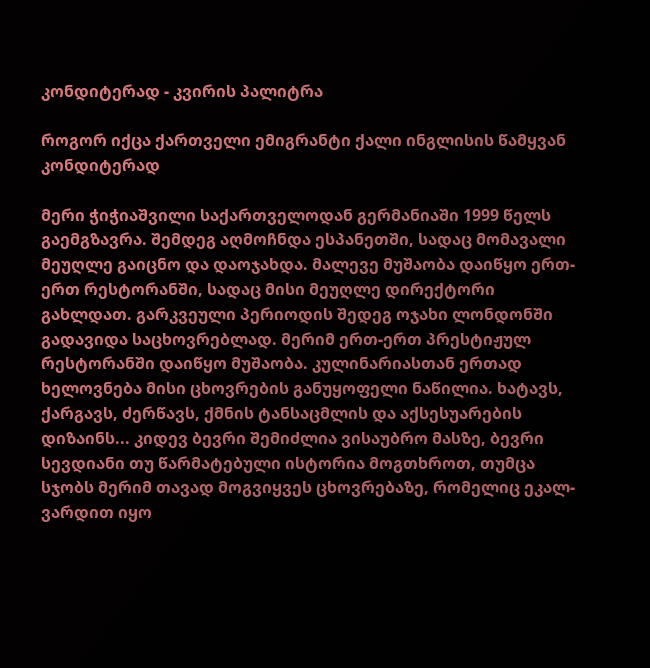კონდიტერად - კვირის პალიტრა

როგორ იქცა ქართველი ემიგრანტი ქალი ინგლისის წამყვან კონდიტერად

მერი ჭიჭიაშვილი საქართველოდან გერმანიაში 1999 წელს გაემგზავრა. შემდეგ აღმოჩნდა ესპანეთში, სადაც მომავალი მეუღლე გაიცნო და დაოჯახდა. მალევე მუშაობა დაიწყო ერთ-ერთ რესტორანში, სადაც მისი მეუღლე დირექტორი გახლდათ. გარკვეული პერიოდის შედეგ ოჯახი ლონდონში გადავიდა საცხოვრებლად. მერიმ ერთ-ერთ პრესტიჟულ რესტორანში დაიწყო მუშაობა. კულინარიასთან ერთად ხელოვნება მისი ცხოვრების განუყოფელი ნაწილია. ხატავს, ქარგავს, ძერწავს, ქმნის ტანსაცმლის და აქსესუარების დიზაინს... კიდევ ბევრი შემიძლია ვისაუბრო მასზე, ბევრი სევდიანი თუ წარმატებული ისტორია მოგთხროთ, თუმცა სჯობს მერიმ თავად მოგვიყვეს ცხოვრებაზე, რომელიც ეკალ- ვარდით იყო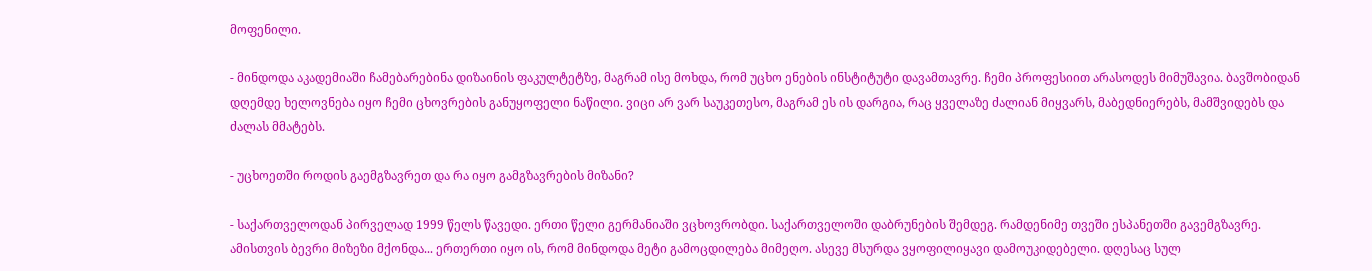მოფენილი.

- მინდოდა აკადემიაში ჩამებარებინა დიზაინის ფაკულტეტზე, მაგრამ ისე მოხდა, რომ უცხო ენების ინსტიტუტი დავამთავრე. ჩემი პროფესიით არასოდეს მიმუშავია. ბავშობიდან დღემდე ხელოვნება იყო ჩემი ცხოვრების განუყოფელი ნაწილი. ვიცი არ ვარ საუკეთესო, მაგრამ ეს ის დარგია, რაც ყველაზე ძალიან მიყვარს, მაბედნიერებს, მამშვიდებს და ძალას მმატებს.

- უცხოეთში როდის გაემგზავრეთ და რა იყო გამგზავრების მიზანი?

- საქართველოდან პირველად 1999 წელს წავედი. ერთი წელი გერმანიაში ვცხოვრობდი. საქართველოში დაბრუნების შემდეგ. რამდენიმე თვეში ესპანეთში გავემგზავრე. ამისთვის ბევრი მიზეზი მქონდა... ერთერთი იყო ის, რომ მინდოდა მეტი გამოცდილება მიმეღო. ასევე მსურდა ვყოფილიყავი დამოუკიდებელი. დღესაც სულ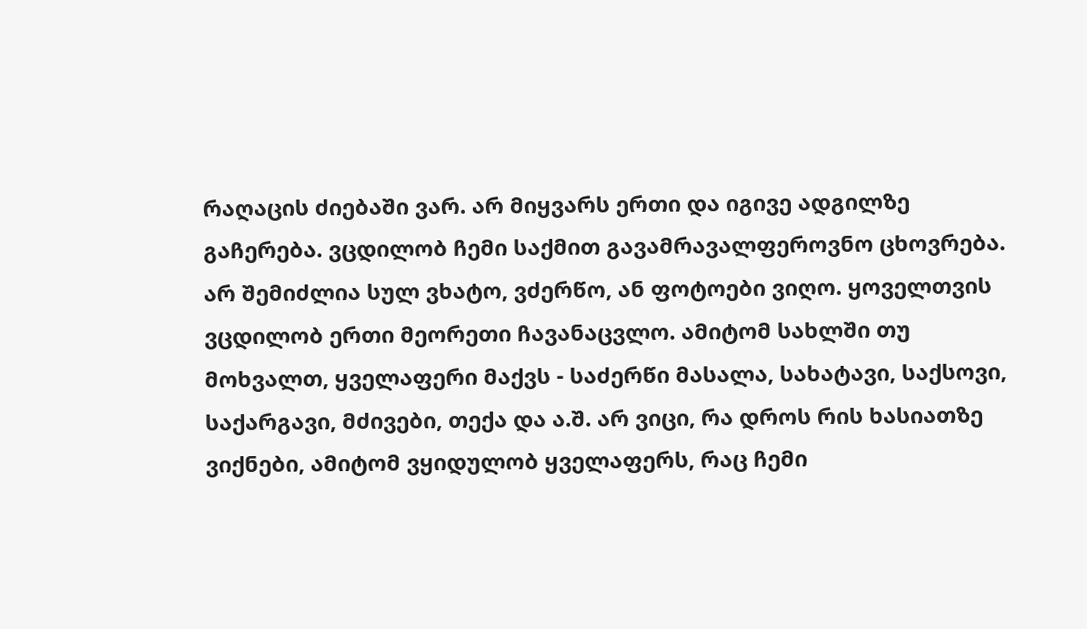რაღაცის ძიებაში ვარ. არ მიყვარს ერთი და იგივე ადგილზე გაჩერება. ვცდილობ ჩემი საქმით გავამრავალფეროვნო ცხოვრება. არ შემიძლია სულ ვხატო, ვძერწო, ან ფოტოები ვიღო. ყოველთვის ვცდილობ ერთი მეორეთი ჩავანაცვლო. ამიტომ სახლში თუ მოხვალთ, ყველაფერი მაქვს - საძერწი მასალა, სახატავი, საქსოვი, საქარგავი, მძივები, თექა და ა.შ. არ ვიცი, რა დროს რის ხასიათზე ვიქნები, ამიტომ ვყიდულობ ყველაფერს, რაც ჩემი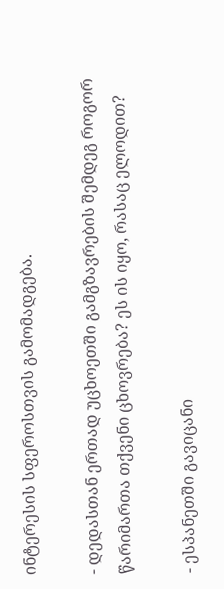ინტერესის სფეროსთვის გამომადგება.

- დედასთან ერთად უცხოეთში გამგზავრების შემდეგ როგორ წარიმართა თქვენი ცხოვრება? ეს ის იყო, რასაც ელოდით?

- ესპანეთში გავიცანი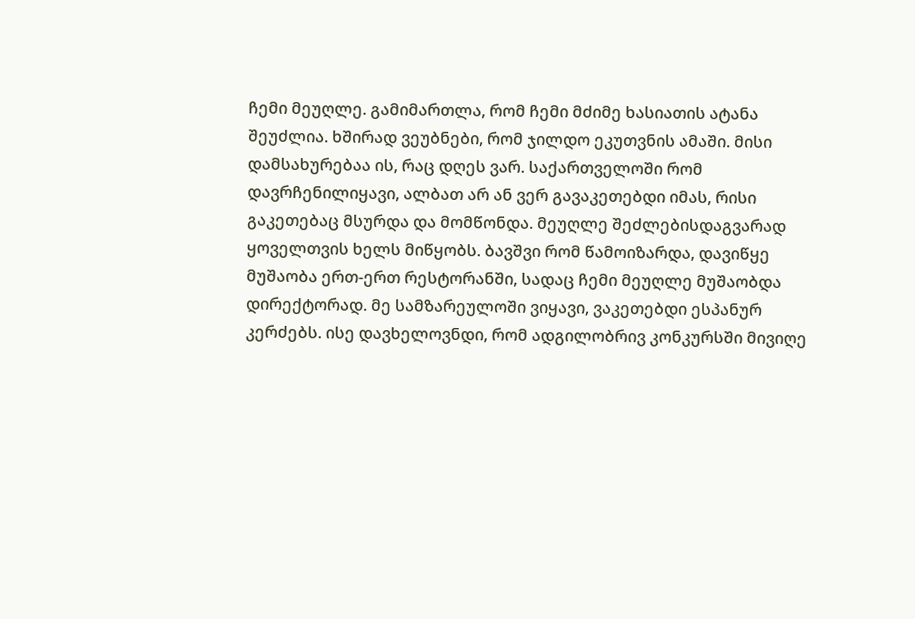ჩემი მეუღლე. გამიმართლა, რომ ჩემი მძიმე ხასიათის ატანა შეუძლია. ხშირად ვეუბნები, რომ ჯილდო ეკუთვნის ამაში. მისი დამსახურებაა ის, რაც დღეს ვარ. საქართველოში რომ დავრჩენილიყავი, ალბათ არ ან ვერ გავაკეთებდი იმას, რისი გაკეთებაც მსურდა და მომწონდა. მეუღლე შეძლებისდაგვარად ყოველთვის ხელს მიწყობს. ბავშვი რომ წამოიზარდა, დავიწყე მუშაობა ერთ-ერთ რესტორანში, სადაც ჩემი მეუღლე მუშაობდა დირექტორად. მე სამზარეულოში ვიყავი, ვაკეთებდი ესპანურ კერძებს. ისე დავხელოვნდი, რომ ადგილობრივ კონკურსში მივიღე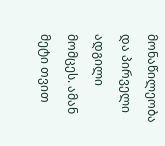მონაწილეობა და პირველი ადგილი მომცეს. ამან მეტი თვით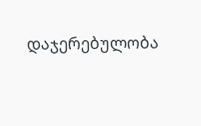დაჯერებულობა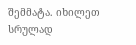შემმატა. იხილეთ სრულად